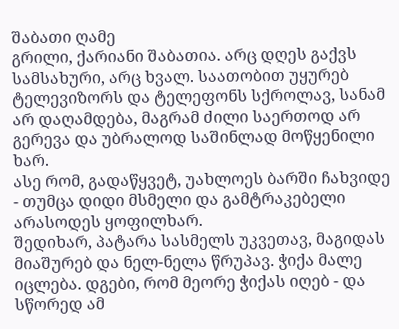შაბათი ღამე
გრილი, ქარიანი შაბათია. არც დღეს გაქვს სამსახური, არც ხვალ. საათობით უყურებ ტელევიზორს და ტელეფონს სქროლავ, სანამ არ დაღამდება, მაგრამ ძილი საერთოდ არ გერევა და უბრალოდ საშინლად მოწყენილი ხარ.
ასე რომ, გადაწყვეტ, უახლოეს ბარში ჩახვიდე - თუმცა დიდი მსმელი და გამტრაკებელი არასოდეს ყოფილხარ.
შედიხარ, პატარა სასმელს უკვეთავ, მაგიდას მიაშურებ და ნელ-ნელა წრუპავ. ჭიქა მალე იცლება. დგები, რომ მეორე ჭიქას იღებ - და სწორედ ამ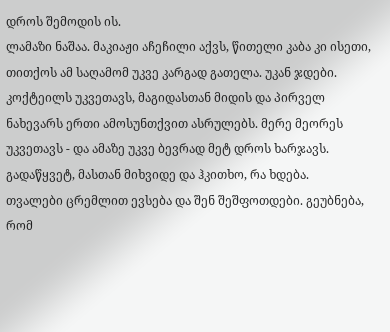დროს შემოდის ის.
ლამაზი ნაშაა. მაკიაჟი აჩეჩილი აქვს, წითელი კაბა კი ისეთი, თითქოს ამ საღამომ უკვე კარგად გათელა. უკან ჯდები.
კოქტეილს უკვეთავს, მაგიდასთან მიდის და პირველ ნახევარს ერთი ამოსუნთქვით ასრულებს. მერე მეორეს უკვეთავს - და ამაზე უკვე ბევრად მეტ დროს ხარჯავს.
გადაწყვეტ, მასთან მიხვიდე და ჰკითხო, რა ხდება.
თვალები ცრემლით ევსება და შენ შეშფოთდები. გეუბნება, რომ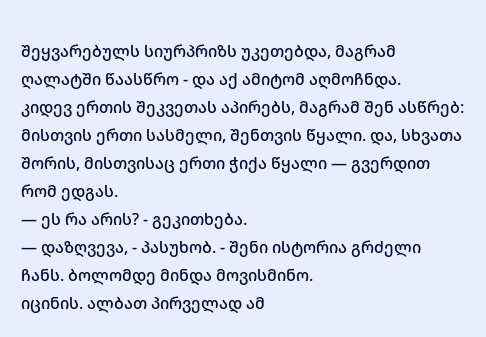შეყვარებულს სიურპრიზს უკეთებდა, მაგრამ ღალატში წაასწრო - და აქ ამიტომ აღმოჩნდა.
კიდევ ერთის შეკვეთას აპირებს, მაგრამ შენ ასწრებ: მისთვის ერთი სასმელი, შენთვის წყალი. და, სხვათა შორის, მისთვისაც ერთი ჭიქა წყალი — გვერდით რომ ედგას.
— ეს რა არის? - გეკითხება.
— დაზღვევა, - პასუხობ. - შენი ისტორია გრძელი ჩანს. ბოლომდე მინდა მოვისმინო.
იცინის. ალბათ პირველად ამ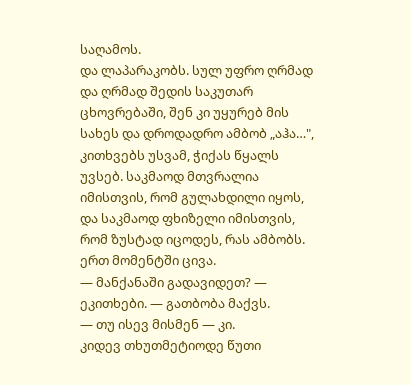საღამოს.
და ლაპარაკობს. სულ უფრო ღრმად და ღრმად შედის საკუთარ ცხოვრებაში, შენ კი უყურებ მის სახეს და დროდადრო ამბობ „აჰა…", კითხვებს უსვამ, ჭიქას წყალს უვსებ. საკმაოდ მთვრალია იმისთვის, რომ გულახდილი იყოს, და საკმაოდ ფხიზელი იმისთვის, რომ ზუსტად იცოდეს, რას ამბობს.
ერთ მომენტში ცივა.
— მანქანაში გადავიდეთ? — ეკითხები. — გათბობა მაქვს.
— თუ ისევ მისმენ — კი.
კიდევ თხუთმეტიოდე წუთი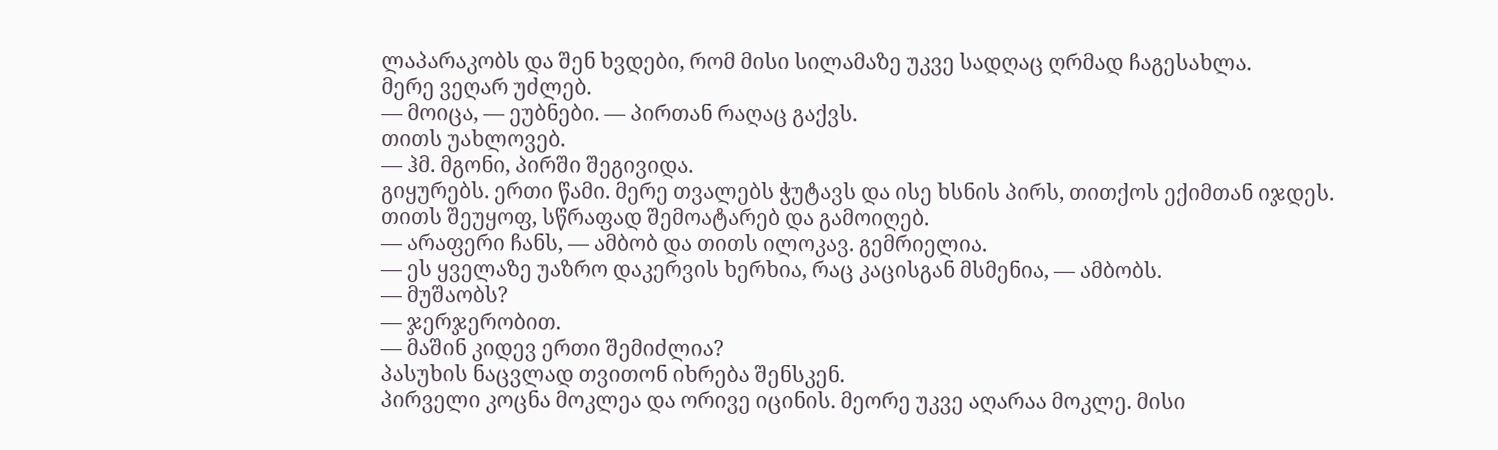ლაპარაკობს და შენ ხვდები, რომ მისი სილამაზე უკვე სადღაც ღრმად ჩაგესახლა.
მერე ვეღარ უძლებ.
— მოიცა, — ეუბნები. — პირთან რაღაც გაქვს.
თითს უახლოვებ.
— ჰმ. მგონი, პირში შეგივიდა.
გიყურებს. ერთი წამი. მერე თვალებს ჭუტავს და ისე ხსნის პირს, თითქოს ექიმთან იჯდეს.
თითს შეუყოფ, სწრაფად შემოატარებ და გამოიღებ.
— არაფერი ჩანს, — ამბობ და თითს ილოკავ. გემრიელია.
— ეს ყველაზე უაზრო დაკერვის ხერხია, რაც კაცისგან მსმენია, — ამბობს.
— მუშაობს?
— ჯერჯერობით.
— მაშინ კიდევ ერთი შემიძლია?
პასუხის ნაცვლად თვითონ იხრება შენსკენ.
პირველი კოცნა მოკლეა და ორივე იცინის. მეორე უკვე აღარაა მოკლე. მისი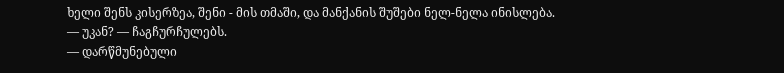ხელი შენს კისერზეა, შენი - მის თმაში, და მანქანის შუშები ნელ-ნელა ინისლება.
— უკან? — ჩაგჩურჩულებს.
— დარწმუნებული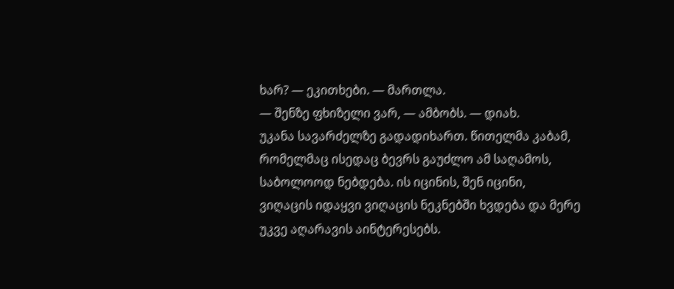ხარ? — ეკითხები. — მართლა.
— შენზე ფხიზელი ვარ, — ამბობს. — დიახ.
უკანა სავარძელზე გადადიხართ. წითელმა კაბამ, რომელმაც ისედაც ბევრს გაუძლო ამ საღამოს, საბოლოოდ ნებდება. ის იცინის, შენ იცინი, ვიღაცის იდაყვი ვიღაცის ნეკნებში ხვდება და მერე უკვე აღარავის აინტერესებს.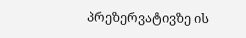პრეზერვატივზე ის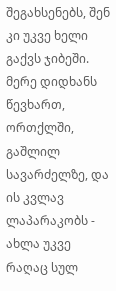შეგახსენებს, შენ კი უკვე ხელი გაქვს ჯიბეში.
მერე დიდხანს წევხართ, ორთქლში, გაშლილ სავარძელზე, და ის კვლავ ლაპარაკობს - ახლა უკვე რაღაც სულ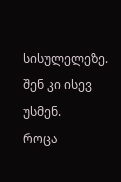სისულელეზე. შენ კი ისევ უსმენ.
როცა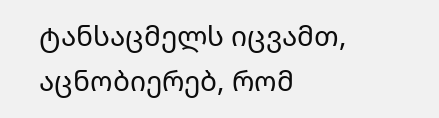ტანსაცმელს იცვამთ, აცნობიერებ, რომ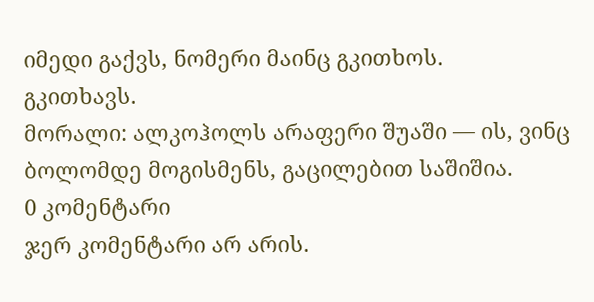იმედი გაქვს, ნომერი მაინც გკითხოს.
გკითხავს.
მორალი: ალკოჰოლს არაფერი შუაში — ის, ვინც ბოლომდე მოგისმენს, გაცილებით საშიშია.
0 კომენტარი
ჯერ კომენტარი არ არის.